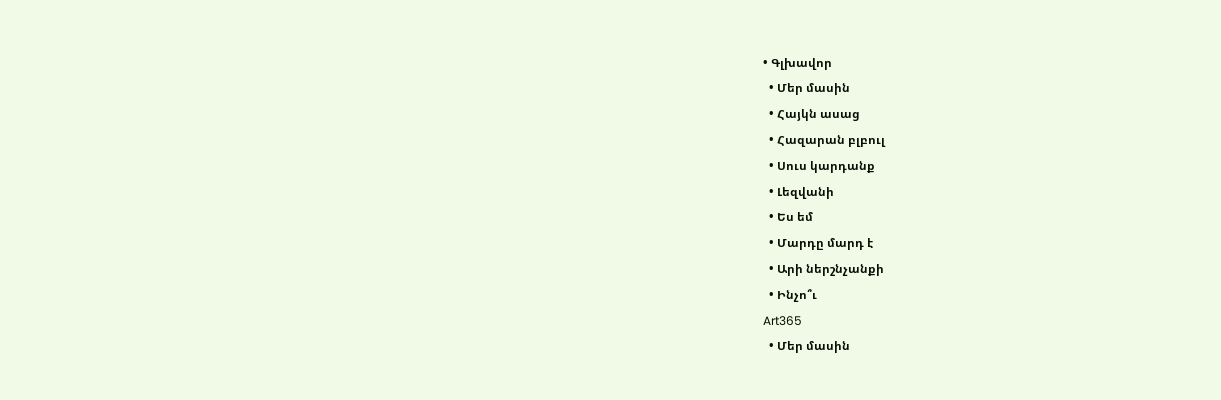• Գլխավոր
  • Մեր մասին
  • Հայկն ասաց
  • Հազարան բլբուլ
  • Սուս կարդանք
  • Լեզվանի
  • Ես եմ
  • Մարդը մարդ է
  • Արի ներշնչանքի
  • Ինչո՞ւ
Art365
  • Մեր մասին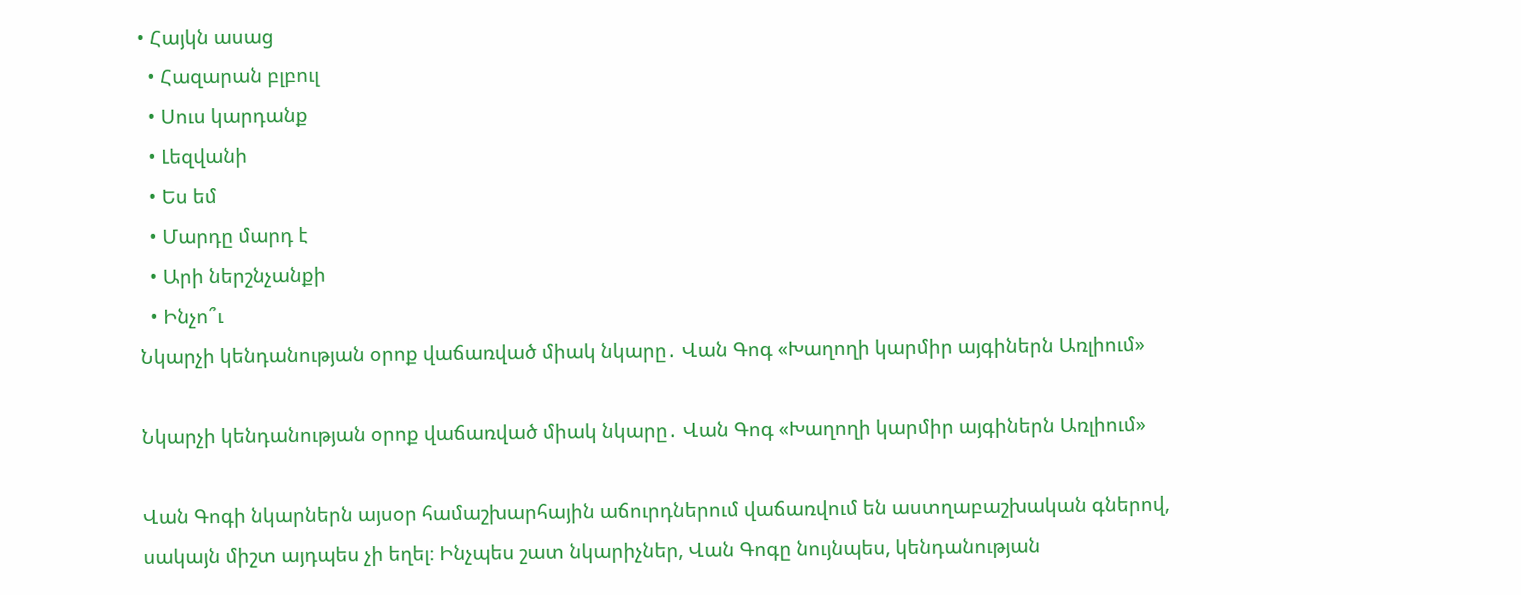• Հայկն ասաց
  • Հազարան բլբուլ
  • Սուս կարդանք
  • Լեզվանի
  • Ես եմ
  • Մարդը մարդ է
  • Արի ներշնչանքի
  • Ինչո՞ւ
Նկարչի կենդանության օրոք վաճառված միակ նկարը․ Վան Գոգ «Խաղողի կարմիր այգիներն Առլիում»

Նկարչի կենդանության օրոք վաճառված միակ նկարը․ Վան Գոգ «Խաղողի կարմիր այգիներն Առլիում»

Վան Գոգի նկարներն այսօր համաշխարհային աճուրդներում վաճառվում են աստղաբաշխական գներով, սակայն միշտ այդպես չի եղել։ Ինչպես շատ նկարիչներ, Վան Գոգը նույնպես, կենդանության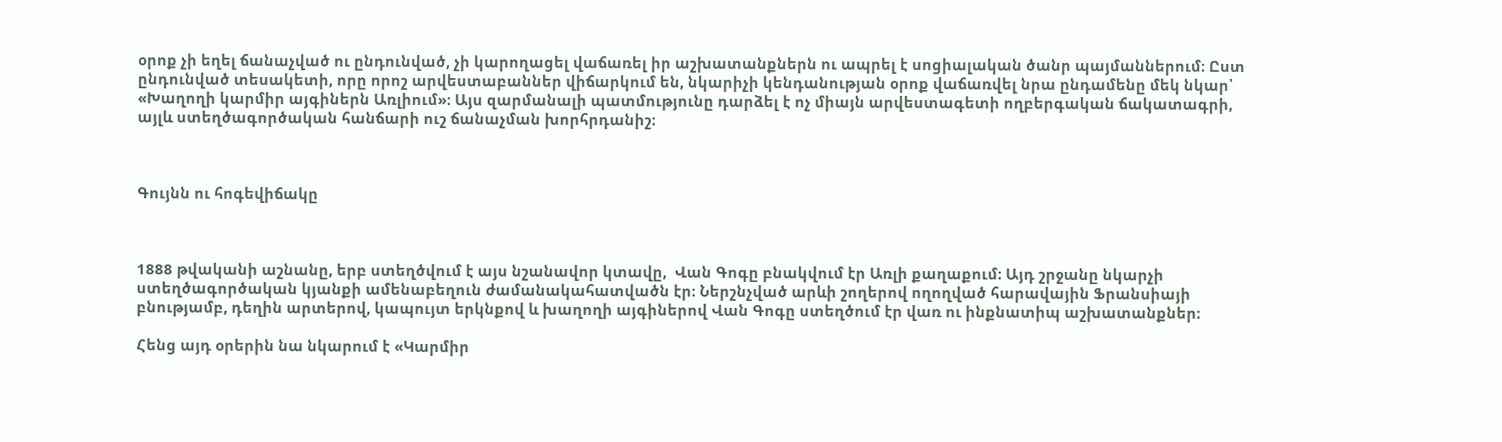օրոք չի եղել ճանաչված ու ընդունված, չի կարողացել վաճառել իր աշխատանքներն ու ապրել է սոցիալական ծանր պայմաններում։ Ըստ ընդունված տեսակետի, որը որոշ արվեստաբաններ վիճարկում են, նկարիչի կենդանության օրոք վաճառվել նրա ընդամենը մեկ նկար՝ «Խաղողի կարմիր այգիներն Առլիում»։ Այս զարմանալի պատմությունը դարձել է ոչ միայն արվեստագետի ողբերգական ճակատագրի, այլև ստեղծագործական հանճարի ուշ ճանաչման խորհրդանիշ։



Գույնն ու հոգեվիճակը



1888 թվականի աշնանը, երբ ստեղծվում է այս նշանավոր կտավը,  Վան Գոգը բնակվում էր Առլի քաղաքում։ Այդ շրջանը նկարչի ստեղծագործական կյանքի ամենաբեղուն ժամանակահատվածն էր։ Ներշնչված արևի շողերով ողողված հարավային Ֆրանսիայի բնությամբ, դեղին արտերով, կապույտ երկնքով և խաղողի այգիներով Վան Գոգը ստեղծում էր վառ ու ինքնատիպ աշխատանքներ։

Հենց այդ օրերին նա նկարում է «Կարմիր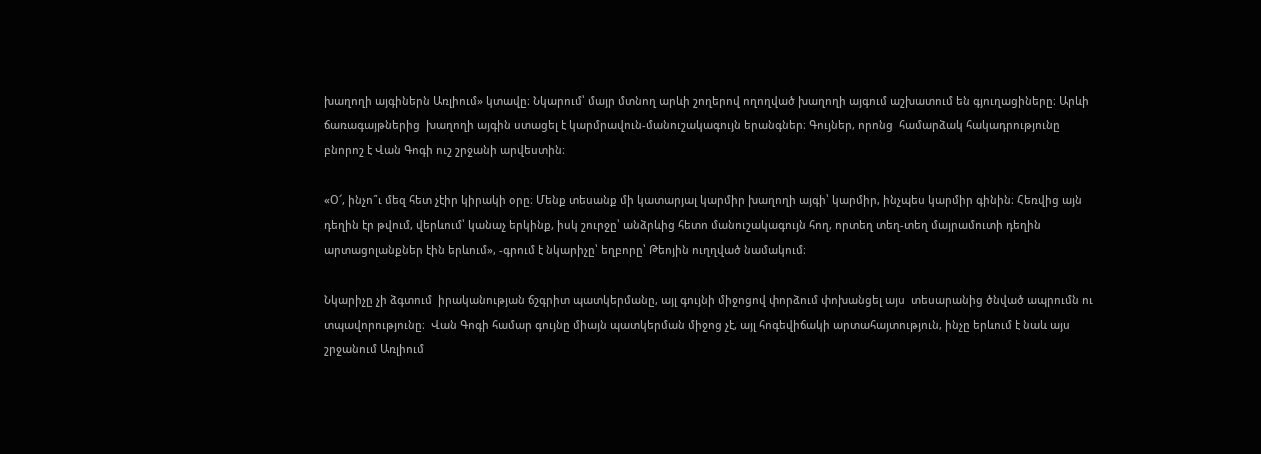խաղողի այգիներն Առլիում» կտավը։ Նկարում՝ մայր մտնող արևի շողերով ողողված խաղողի այգում աշխատում են գյուղացիները։ Արևի ճառագայթներից  խաղողի այգին ստացել է կարմրավուն-մանուշակագույն երանգներ։ Գույներ, որոնց  համարձակ հակադրությունը բնորոշ է Վան Գոգի ուշ շրջանի արվեստին։

«Օ՜, ինչո՞ւ մեզ հետ չէիր կիրակի օրը։ Մենք տեսանք մի կատարյալ կարմիր խաղողի այգի՝ կարմիր, ինչպես կարմիր գինին։ Հեռվից այն դեղին էր թվում, վերևում՝ կանաչ երկինք, իսկ շուրջը՝ անձրևից հետո մանուշակագույն հող, որտեղ տեղ-տեղ մայրամուտի դեղին արտացոլանքներ էին երևում», -գրում է նկարիչը՝ եղբորը՝ Թեոյին ուղղված նամակում։

Նկարիչը չի ձգտում  իրականության ճշգրիտ պատկերմանը, այլ գույնի միջոցով փորձում փոխանցել այս  տեսարանից ծնված ապրումն ու տպավորությունը։  Վան Գոգի համար գույնը միայն պատկերման միջոց չէ, այլ հոգեվիճակի արտահայտություն, ինչը երևում է նաև այս շրջանում Առլիում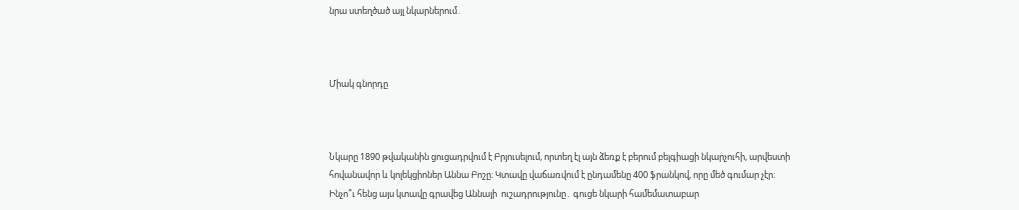նրա ստեղծած այլ նկարներում․



Միակ գնորդը



Նկարը 1890 թվականին ցուցադրվում է Բրյուսելում, որտեղ էլ այն ձեռք է բերում բելգիացի նկարչուհի, արվեստի հովանավոր և կոլեկցիոներ Աննա Բոշը։ Կտավը վաճառվում է ընդամենը 400 ֆրանկով, որը մեծ գումար չէր։ Ինչո՞ւ հենց այս կտավը գրավեց Աննայի  ուշադրությունը․ գուցե նկարի համեմատաբար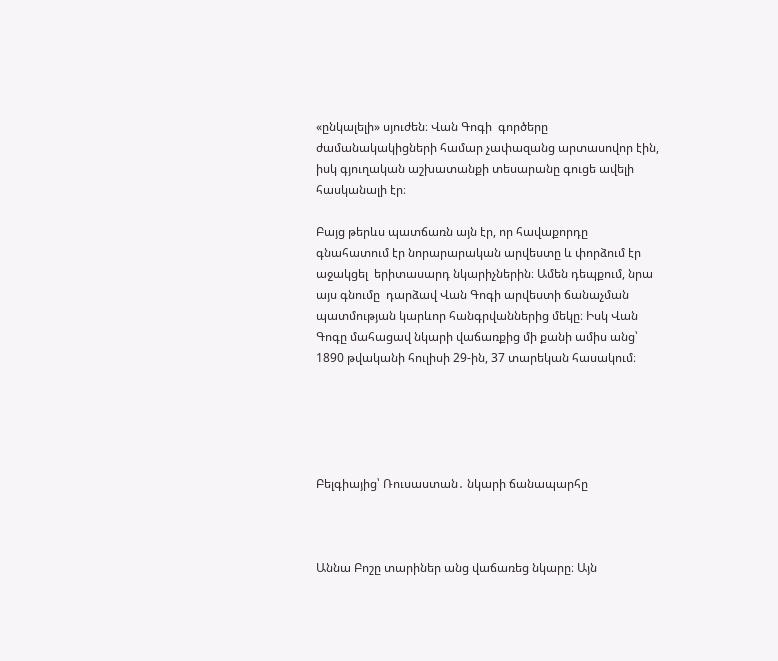«ընկալելի» սյուժեն։ Վան Գոգի  գործերը ժամանակակիցների համար չափազանց արտասովոր էին, իսկ գյուղական աշխատանքի տեսարանը գուցե ավելի հասկանալի էր։

Բայց թերևս պատճառն այն էր, որ հավաքորդը   գնահատում էր նորարարական արվեստը և փորձում էր աջակցել  երիտասարդ նկարիչներին։ Ամեն դեպքում, նրա այս գնումը  դարձավ Վան Գոգի արվեստի ճանաչման պատմության կարևոր հանգրվաններից մեկը։ Իսկ Վան Գոգը մահացավ նկարի վաճառքից մի քանի ամիս անց՝ 1890 թվականի հուլիսի 29-ին, 37 տարեկան հասակում։





Բելգիայից՝ Ռուսաստան․ նկարի ճանապարհը



Աննա Բոշը տարիներ անց վաճառեց նկարը։ Այն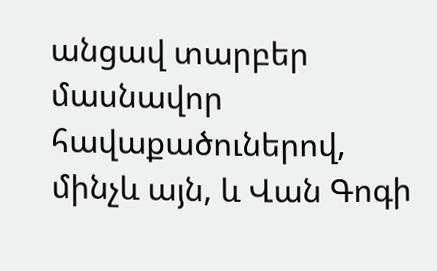անցավ տարբեր մասնավոր հավաքածուներով, մինչև այն, և Վան Գոգի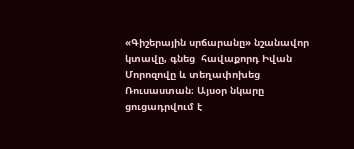«Գիշերային սրճարանը» նշանավոր կտավը, գնեց  հավաքորդ Իվան Մորոզովը և տեղափոխեց Ռուսաստան։ Այսօր նկարը ցուցադրվում է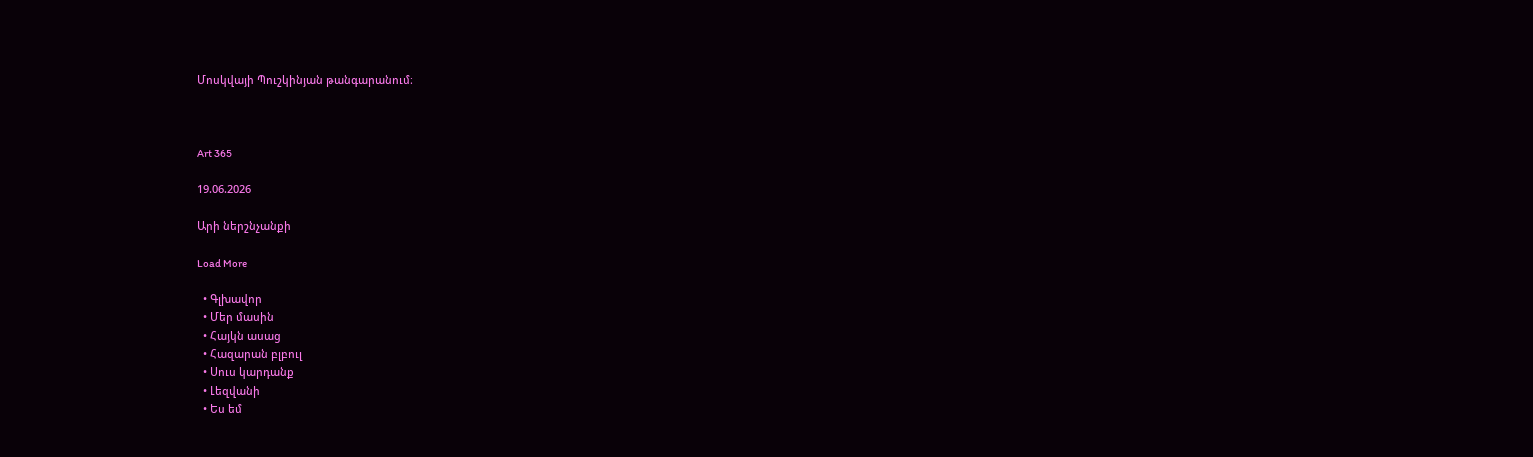Մոսկվայի Պուշկինյան թանգարանում։



Art 365

19.06.2026

Արի ներշնչանքի

Load More

  • Գլխավոր
  • Մեր մասին
  • Հայկն ասաց
  • Հազարան բլբուլ
  • Սուս կարդանք
  • Լեզվանի
  • Ես եմ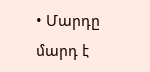• Մարդը մարդ է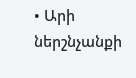• Արի ներշնչանքի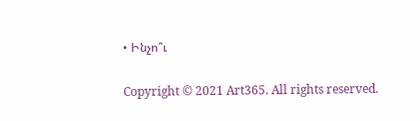• Ինչո՞ւ

Copyright © 2021 Art365. All rights reserved.